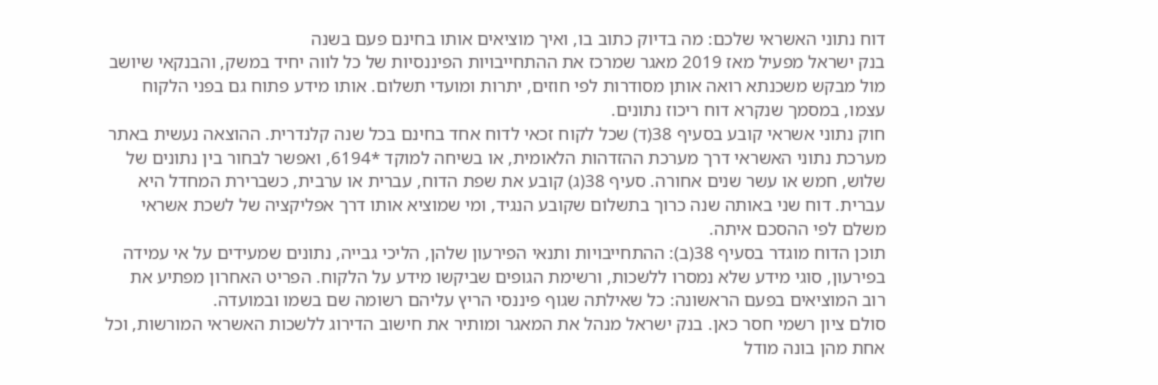דוח נתוני האשראי שלכם: מה בדיוק כתוב בו, ואיך מוציאים אותו בחינם פעם בשנה
בנק ישראל מפעיל מאז 2019 מאגר שמרכז את ההתחייבויות הפיננסיות של כל לווה יחיד במשק, והבנקאי שיושב מול מבקש משכנתא רואה אותן מסודרות לפי חוזים, יתרות ומועדי תשלום. אותו מידע פתוח גם בפני הלקוח עצמו, במסמך שנקרא דוח ריכוז נתונים.
חוק נתוני אשראי קובע בסעיף 38(ד) שכל לקוח זכאי לדוח אחד בחינם בכל שנה קלנדרית. ההוצאה נעשית באתר מערכת נתוני האשראי דרך מערכת ההזדהות הלאומית, או בשיחה למוקד *6194, ואפשר לבחור בין נתונים של שלוש, חמש או עשר שנים אחורה. סעיף 38(ג) קובע את שפת הדוח, עברית או ערבית, כשברירת המחדל היא עברית. דוח שני באותה שנה כרוך בתשלום שקובע הנגיד, ומי שמוציא אותו דרך אפליקציה של לשכת אשראי משלם לפי ההסכם איתה.
תוכן הדוח מוגדר בסעיף 38(ב): ההתחייבויות ותנאי הפירעון שלהן, הליכי גבייה, נתונים שמעידים על אי עמידה בפירעון, סוגי מידע שלא נמסרו ללשכות, ורשימת הגופים שביקשו מידע על הלקוח. הפריט האחרון מפתיע את רוב המוציאים בפעם הראשונה: כל שאילתה שגוף פיננסי הריץ עליהם רשומה שם בשמו ובמועדה.
סולם ציון רשמי חסר כאן. בנק ישראל מנהל את המאגר ומותיר את חישוב הדירוג ללשכות האשראי המורשות, וכל אחת מהן בונה מודל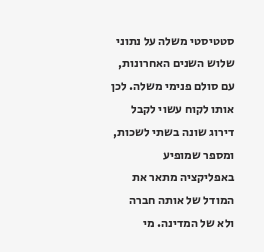סטטיסטי משלה על נתוני שלוש השנים האחרונות, עם סולם פנימי משלה. לכן אותו לקוח עשוי לקבל דירוג שונה בשתי לשכות, ומספר שמופיע באפליקציה מתאר את המודל של אותה חברה ולא של המדינה. מי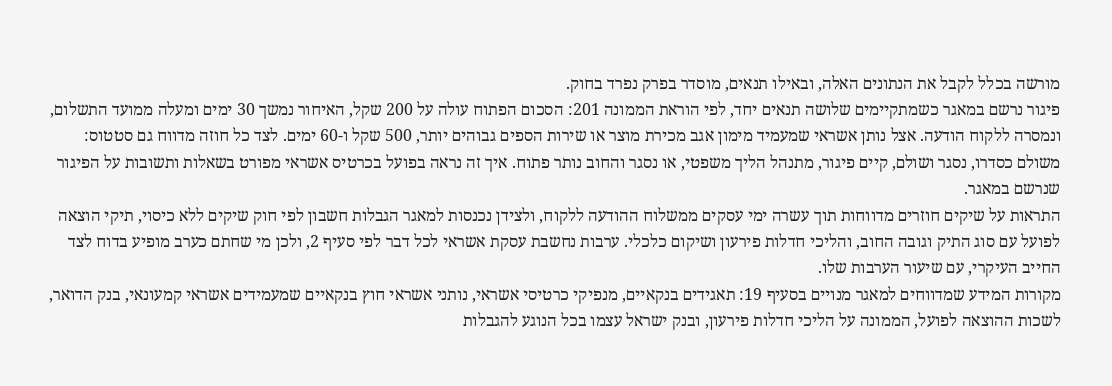מורשה בכלל לקבל את הנתונים האלה, ובאילו תנאים, מוסדר בפרק נפרד בחוק.
פיגור נרשם במאגר כשמתקיימים שלושה תנאים יחד, לפי הוראת הממונה 201: הסכום הפתוח עולה על 200 שקל, האיחור נמשך 30 ימים ומעלה ממועד התשלום, ונמסרה ללקוח הודעה. אצל נותן אשראי שמעמיד מימון אגב מכירת מוצר או שירות הספים גבוהים יותר, 500 שקל ו-60 ימים. לצד כל חוזה מדווח גם סטטוס: משולם כסדרו, נסגר ושולם, קיים פיגור, מתנהל הליך משפטי, או נסגר והחוב נותר פתוח. איך זה נראה בפועל בכרטיס אשראי מפורט בשאלות ותשובות על הפיגור שנרשם במאגר.
התראות על שיקים חוזרים מדווחות תוך עשרה ימי עסקים ממשלוח ההודעה ללקוח, ולצידן נכנסות למאגר הגבלות חשבון לפי חוק שיקים ללא כיסוי, תיקי הוצאה לפועל עם סוג התיק וגובה החוב, והליכי חדלות פירעון ושיקום כלכלי. ערבות נחשבת עסקת אשראי לכל דבר לפי סעיף 2, ולכן מי שחתם כערב מופיע בדוח לצד החייב העיקרי, עם שיעור הערבות שלו.
מקורות המידע שמדווחים למאגר מנויים בסעיף 19: תאגידים בנקאיים, מנפיקי כרטיסי אשראי, נותני אשראי חוץ בנקאיים שמעמידים אשראי קמעונאי, בנק הדואר, לשכות ההוצאה לפועל, הממונה על הליכי חדלות פירעון, ובנק ישראל עצמו בכל הנוגע להגבלות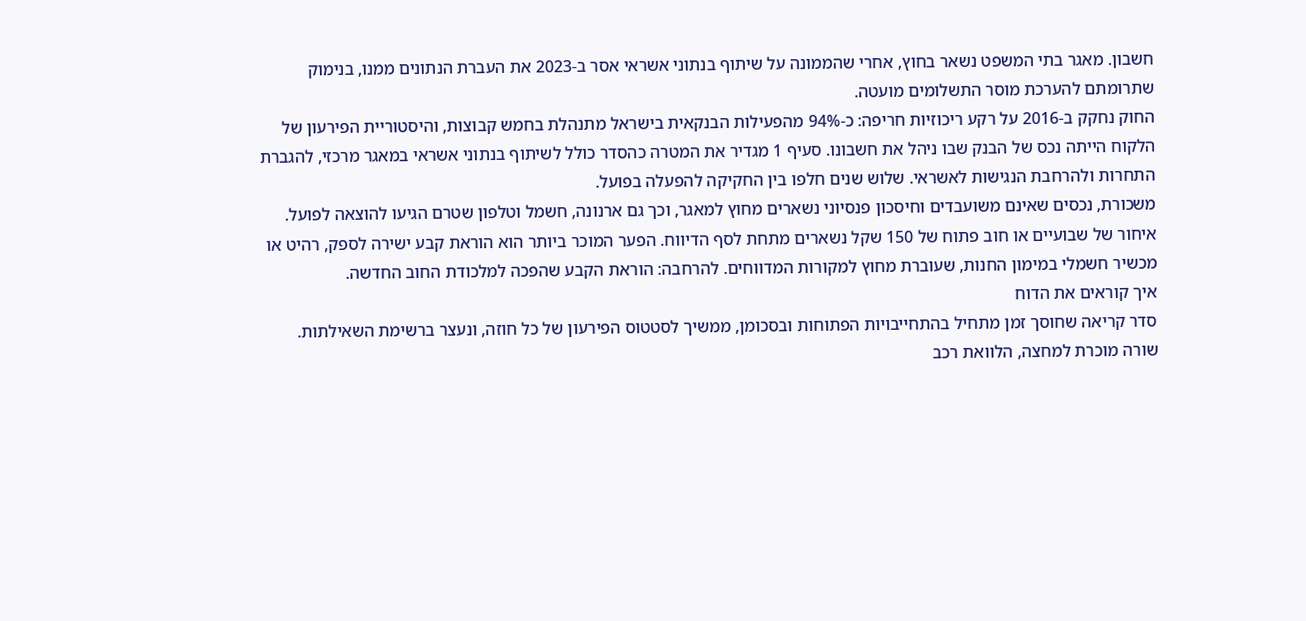חשבון. מאגר בתי המשפט נשאר בחוץ, אחרי שהממונה על שיתוף בנתוני אשראי אסר ב-2023 את העברת הנתונים ממנו, בנימוק שתרומתם להערכת מוסר התשלומים מועטה.
החוק נחקק ב-2016 על רקע ריכוזיות חריפה: כ-94% מהפעילות הבנקאית בישראל מתנהלת בחמש קבוצות, והיסטוריית הפירעון של הלקוח הייתה נכס של הבנק שבו ניהל את חשבונו. סעיף 1 מגדיר את המטרה כהסדר כולל לשיתוף בנתוני אשראי במאגר מרכזי, להגברת התחרות ולהרחבת הנגישות לאשראי. שלוש שנים חלפו בין החקיקה להפעלה בפועל.
משכורת, נכסים שאינם משועבדים וחיסכון פנסיוני נשארים מחוץ למאגר, וכך גם ארנונה, חשמל וטלפון שטרם הגיעו להוצאה לפועל. איחור של שבועיים או חוב פתוח של 150 שקל נשארים מתחת לסף הדיווח. הפער המוכר ביותר הוא הוראת קבע ישירה לספק, רהיט או מכשיר חשמלי במימון החנות, שעוברת מחוץ למקורות המדווחים. להרחבה: הוראת הקבע שהפכה למלכודת החוב החדשה.
איך קוראים את הדוח
סדר קריאה שחוסך זמן מתחיל בהתחייבויות הפתוחות ובסכומן, ממשיך לסטטוס הפירעון של כל חוזה, ונעצר ברשימת השאילתות. שורה מוכרת למחצה, הלוואת רכב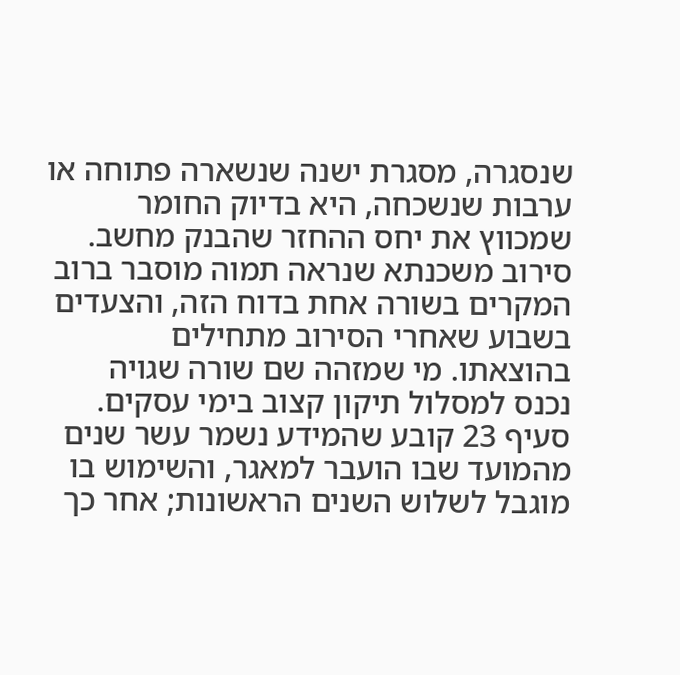שנסגרה, מסגרת ישנה שנשארה פתוחה או ערבות שנשכחה, היא בדיוק החומר שמכווץ את יחס ההחזר שהבנק מחשב. סירוב משכנתא שנראה תמוה מוסבר ברוב המקרים בשורה אחת בדוח הזה, והצעדים בשבוע שאחרי הסירוב מתחילים בהוצאתו. מי שמזהה שם שורה שגויה נכנס למסלול תיקון קצוב בימי עסקים.
סעיף 23 קובע שהמידע נשמר עשר שנים מהמועד שבו הועבר למאגר, והשימוש בו מוגבל לשלוש השנים הראשונות; אחר כך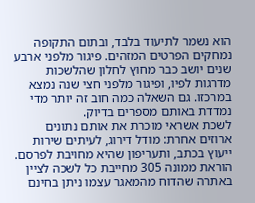הוא נשמר לתיעוד בלבד, ובתום התקופה נמחקים הפרטים המזהים. פיגור מלפני ארבע שנים יושב כבר מחוץ לחלון שהלשכות מדרגות לפיו, ופיגור מלפני חצי שנה נמצא במרכזו. גם השאלה כמה חוב זה יותר מדי נמדדת באותם מספרים בדיוק.
לשכת אשראי מוכרת את אותם נתונים ארוזים אחרת: מודל דירוג, לעיתים שירות ייעוץ בכתב, ותעריפון שהיא מחויבת לפרסם. הוראת ממונה 305 מחייבת כל לשכה לציין באתרה שהדוח מהמאגר עצמו ניתן בחינם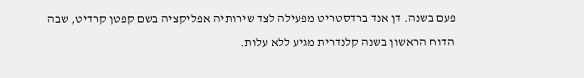פעם בשנה. דן אנד ברדסטריט מפעילה לצד שירותיה אפליקציה בשם קפטן קרדיט, שבה הדוח הראשון בשנה קלנדרית מגיע ללא עלות.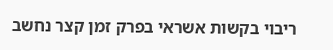ריבוי בקשות אשראי בפרק זמן קצר נחשב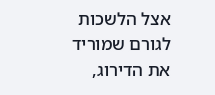אצל הלשכות לגורם שמוריד את הדירוג,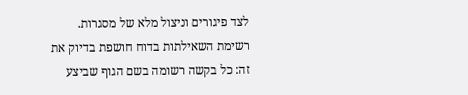לצד פיגורים וניצול מלא של מסגרות. רשימת השאילתות בדוח חושפת בדיוק את זה: כל בקשה רשומה בשם הגוף שביצע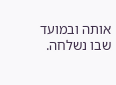אותה ובמועד שבו נשלחה.